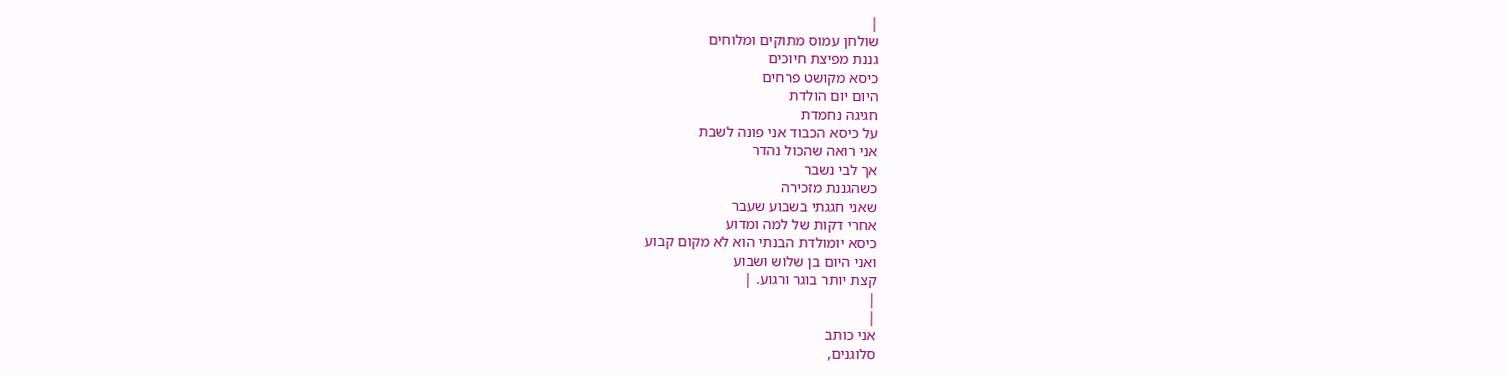|
שולחן עמוס מתוקים ומלוחים
גננת מפיצת חיוכים
כיסא מקושט פרחים
היום יום הולדת
חגיגה נחמדת
על כיסא הכבוד אני פונה לשבת
אני רואה שהכול נהדר
אך לבי נשבר
כשהגננת מזכירה
שאני חגגתי בשבוע שעבר
אחרי דקות של למה ומדוע
כיסא יומולדת הבנתי הוא לא מקום קבוע
ואני היום בן שלוש ושבוע
קצת יותר בוגר ורגוע. |
|
|
אני כותב
סלוגנים,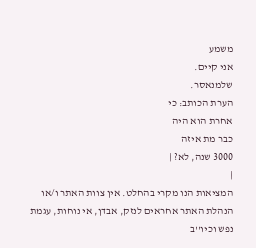משמע
אני קיים.
שלמנאסר.
הערת הכותב: כי
אחרת הוא היה
כבר מת איזה
3000 שנה, לא? |
|
המציאות הנו מקרי בהחלט. אין צוות האתר ו/או
הנהלת האתר אחראים לנזק, אבדן, אי נוחות, עגמת
נפש וכיו''ב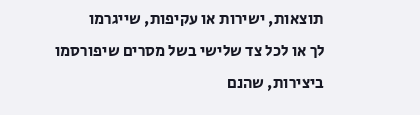תוצאות, ישירות או עקיפות, שייגרמו
לך או לכל צד שלישי בשל מסרים שיפורסמו
ביצירות, שהנם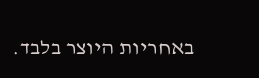באחריות היוצר בלבד.